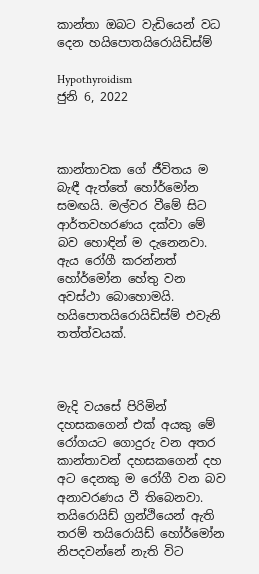කාන්තා ඔබට වැඩියෙන් වධ දෙන හයිපොතයිරොයිඩිස්ම්

Hypothyroidism
ජුනි 6, 2022



කාන්තාවක ගේ ජීවිතය ම බැඳී ඇත්තේ හෝර්මෝන සමඟයි. මල්වර වීමේ සිට ආර්තවහරණය දක්වා මේ බව හොඳින් ම දැනෙනවා. ඇය රෝගී කරන්නත් හෝර්මෝන හේතු වන අවස්ථා බොහොමයි. හයිපොතයිරොයිඩිස්ම් එවැනි තත්ත්වයක්.



මැදි වයසේ පිරිමින් දහසකගෙන් එක් අයකු මේ රෝගයට ගොදුරු වන අතර කාන්තාවන් දහසකගෙන් දහ අට දෙනකු ම රෝගී වන බව අනාවරණය වී තිබෙනවා. තයිරොයිඩ් ග්‍රන්ථියෙන් ඇති තරම් තයිරොයිඩ් හෝර්මෝන නිපදවන්නේ නැති විට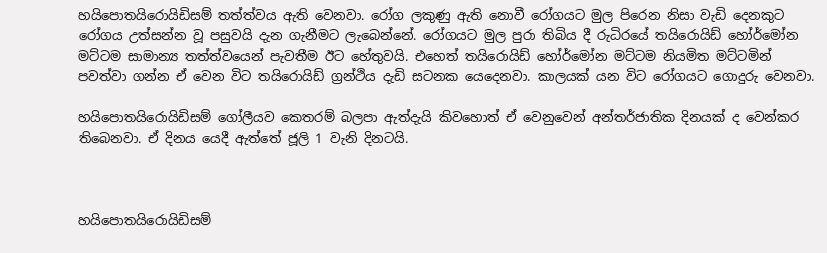හයිපොතයිරොයිඩිසම් තත්ත්වය ඇති වෙනවා. රෝග ලකුණු ඇති නොවී රෝගයට මුල පිරෙන නිසා වැඩි දෙනකුට රෝගය උත්සන්න වූ පසුවයි දැන ගැනීමට ලැබෙන්නේ. රෝගයට මුල පුරා තිබිය දී රුධිරයේ තයිරොයිඩ් හෝර්මෝන මට්ටම සාමාන්‍ය තත්ත්වයෙන් පැවතීම ඊට හේතුවයි. එහෙත් තයිරොයිඩ් හෝර්මෝන මට්ටම නියමිත මට්ටමින් පවත්වා ගන්න ඒ වෙන විට තයිරොයිඩ් ග්‍රන්ථිය දැඩි සටනක යෙදෙනවා. කාලයක් යන විට රෝගයට ගොදුරු වෙනවා.

හයිපොතයිරොයිඩිසම් ගෝලීයව කෙතරම් බලපා ඇත්දැයි කිවහොත් ඒ වෙනුවෙන් අන්තර්ජාතික දිනයක් ද වෙන්කර තිබෙනවා. ඒ දිනය යෙදී ඇත්තේ ජූලි 1 වැනි දිනටයි.



හයිපොතයිරොයිඩිසම්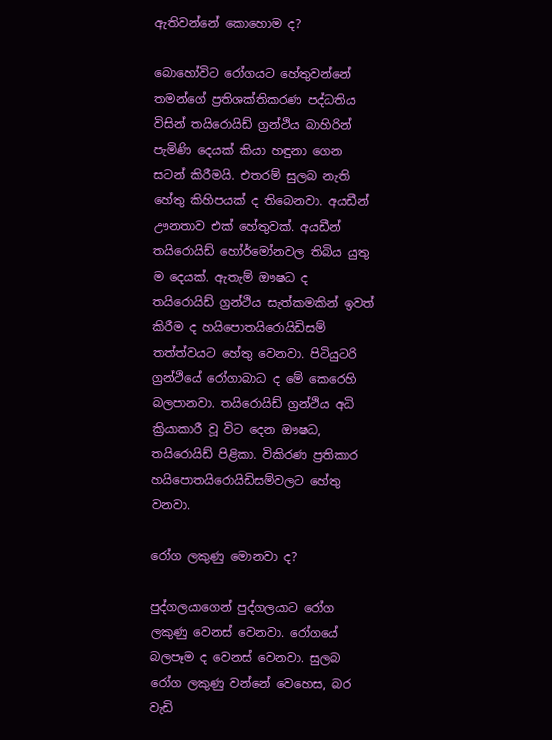ඇතිවන්නේ කොහොම ද?

බොහෝවිට රෝගයට හේතුවන්නේ තමන්ගේ ප්‍රතිශක්තිකරණ පද්ධතිය විසින් තයිරොයිඩ් ග්‍රන්ථිය බාහිරින් පැමිණි දෙයක් කියා හඳුනා ගෙන සටන් කිරීමයි. එතරම් සුලබ නැති හේතු කිහිපයක් ද තිබෙනවා. අයඩීන් ඌනතාව එක් හේතුවක්. අයඩීන් තයිරොයිඩ් හෝර්මෝනවල තිබිය යුතු ම දෙයක්. ඇතැම් ඖෂධ ද තයිරොයිඩ් ග්‍රන්ථිය සැත්කමකින් ඉවත් කිරීම ද හයිපොතයිරොයිඩිසම් තත්ත්වයට හේතු වෙනවා. පිටියුටරි ග්‍රන්ථියේ රෝගාබාධ ද මේ කෙරෙහි බලපානවා. තයිරොයිඩ් ග්‍රන්ථිය අධි ක්‍රියාකාරී වූ විට දෙන ඖෂධ, තයිරොයිඩ් පිළිකා. විකිරණ ප්‍රතිකාර හයිපොතයිරොයිඩිසම්වලට හේතු වනවා.

රෝග ලකුණු මොනවා ද?

පුද්ගලයාගෙන් පුද්ගලයාට රෝග ලකුණු වෙනස් වෙනවා. රෝගයේ බලපෑම ද වෙනස් වෙනවා. සුලබ රෝග ලකුණු වන්නේ වෙහෙස, බර වැඩි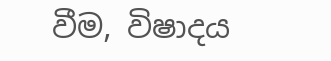වීම, විෂාදය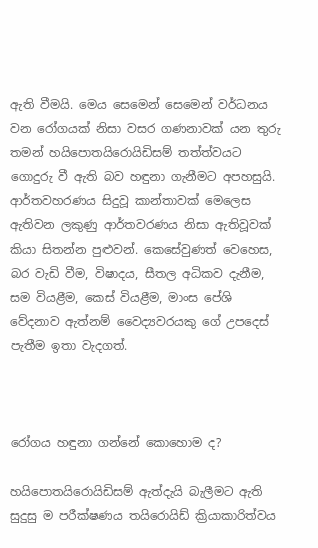ඇති වීමයි. මෙය සෙමෙන් සෙමෙන් වර්ධනය වන රෝගයක් නිසා වසර ගණනාවක් යන තුරු තමන් හයිපොතයිරොයිඩිසම් තත්ත්වයට ගොදුරු වී ඇති බව හඳුනා ගැනීමට අපහසුයි. ආර්තවහරණය සිදුවූ කාන්තාවක් මෙලෙස ඇතිවන ලකුණු ආර්තවරණය නිසා ඇතිවූවක් කියා සිතන්න පුළුවන්. කෙසේවුණත් වෙහෙස, බර වැඩි වීම, විෂාදය, සීතල අධිකව දැනීම, සම වියළීම, කෙස් වියළීම, මාංස පේශි වේදනාව ඇත්නම් වෛද්‍යවරයකු ගේ උපදෙස් පැතීම ඉතා වැදගත්.



රෝගය හඳුනා ගන්නේ කොහොම ද?

හයිපොතයිරොයිඩිසම් ඇත්දැයි බැලීමට ඇති සුදුසු ම පරීක්ෂණය තයිරොයිඩ් ක්‍රියාකාරිත්වය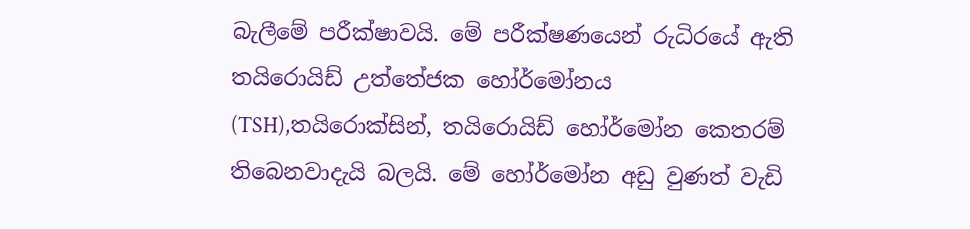බැලීමේ පරීක්ෂාවයි. මේ පරීක්ෂණයෙන් රුධිරයේ ඇති තයිරොයිඩ් උත්තේජක හෝර්මෝනය (TSH),තයිරොක්සින්, තයිරොයිඩ් හෝර්මෝන කෙතරම් තිබෙනවාදැයි බලයි. මේ හෝර්මෝන අඩු වුණත් වැඩි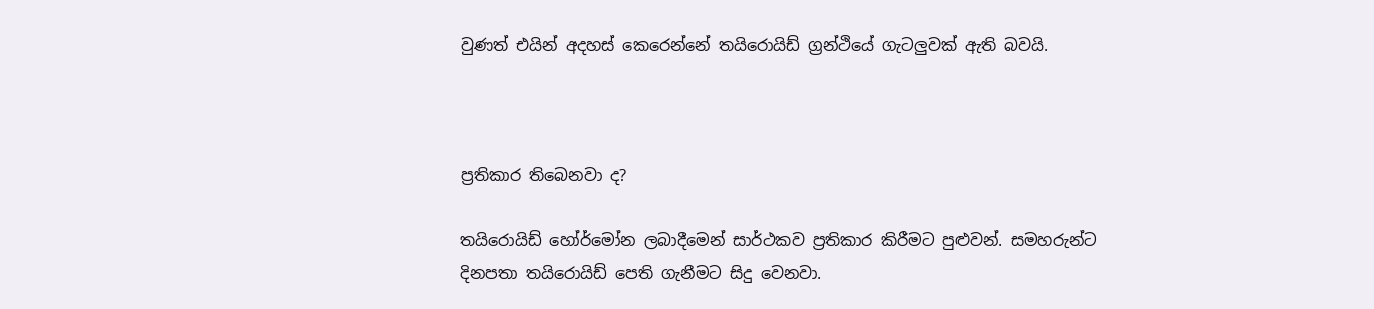වුණත් එයින් අදහස් කෙරෙන්නේ තයිරොයිඩ් ග්‍රන්ථියේ ගැටලුවක් ඇති බවයි.



ප්‍රතිකාර තිබෙනවා ද?

තයිරොයිඩ් හෝර්මෝන ලබාදීමෙන් සාර්ථකව ප්‍රතිකාර කිරීමට පුළුවන්. සමහරුන්ට දිනපතා තයිරොයිඩ් පෙති ගැනීමට සිදු වෙනවා.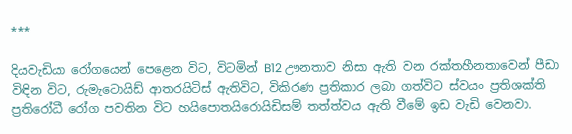***

දියවැඩියා රෝගයෙන් පෙළෙන විට, විටමින් B12 ඌනතාව නිසා ඇති වන රක්තහීනතාවෙන් පීඩා විඳින විට, රුමැටොයිඩ් ආතරයිටිස් ඇතිවිට, විකිරණ ප්‍රතිකාර ලබා ගත්විට ස්වයං ප්‍රතිශක්ති ප්‍රතිරෝධී රෝග පවතින විට ‍හයිපොතයිරොයිඩිසම් තත්ත්වය ඇති වීමේ ඉඩ වැඩි වෙනවා.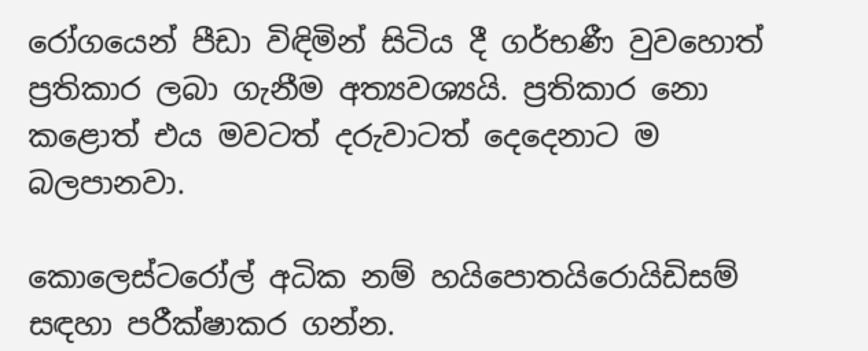රෝගයෙන් පීඩා විඳිමින් සිටිය දී ගර්භණී වුවහොත් ප්‍රතිකාර ලබා ගැනීම අත්‍යවශ්‍යයි. ප්‍රතිකාර නො කළොත් එය මවටත් දරුවාටත් දෙදෙනාට ම බලපානවා.

කොලෙස්ටරෝල් අධික නම් හයිපොතයිරොයිඩිසම් සඳහා පරීක්ෂාකර ගන්න.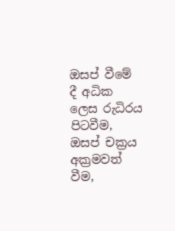ඔසප් වීමේ දී අධික ලෙස රුධිරය පිටවීම, ඔසප් චක්‍රය අක්‍රමවත් වීම,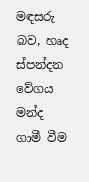මඳසරු බව, හෘද ස්පන්දන වේගය මන්ද ගාමී වීම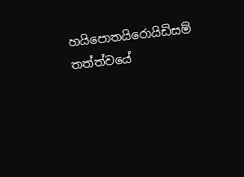හයිපොතයිරොයිඩිසම් තත්ත්වයේ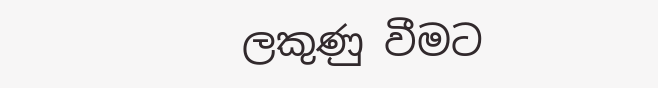ලකුණු වීමට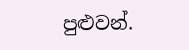පුළුවන්.